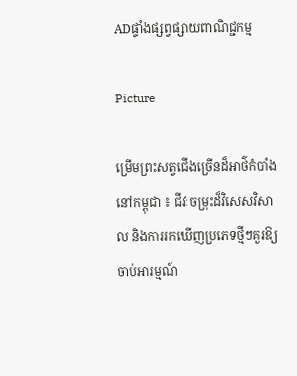ADផ្ទាំងផ្សព្វផ្សាយពាណិជ្ជកម្ម

Picture

ម្រើមព្រះសត្វជើងច្រើនដ៏អាថ៌កំបាំងនៅកម្ពុជា ៖ ជីវៈចម្រុះដ៏វិសេសវិសាល និងការរកឃើញប្រភេទថ្មីៗគួរឱ្យចាប់អារម្មណ៍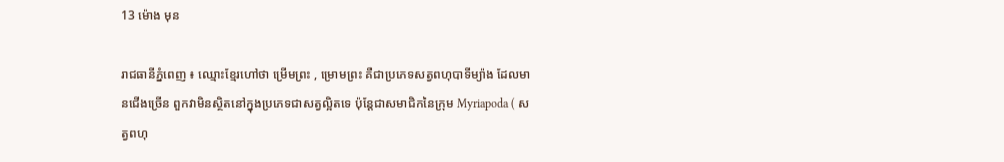13 ម៉ោង មុន

រាជធានីភ្នំពេញ ៖ ឈ្មោះខ្មែរហៅថា ម្រើមព្រះ , ម្រោមព្រះ គឺជាប្រភេទសត្វពហុបាទីម្យ៉ាង ដែលមានជើងច្រើន ពួកវាមិនស្ថិតនៅក្នុងប្រភេទជាសត្វល្អិតទេ ប៉ុន្តែជាសមាជិកនៃក្រុម Myriapoda ( សត្វពហុ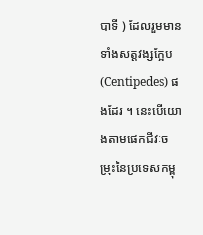បាទី ) ដែលរួមមានទាំងសត្តវង្សក្អែប (Centipedes) ផងដែរ ។ នេះបើយោងតាមផេកជីវៈចម្រុះនៃប្រទេសកម្ពុ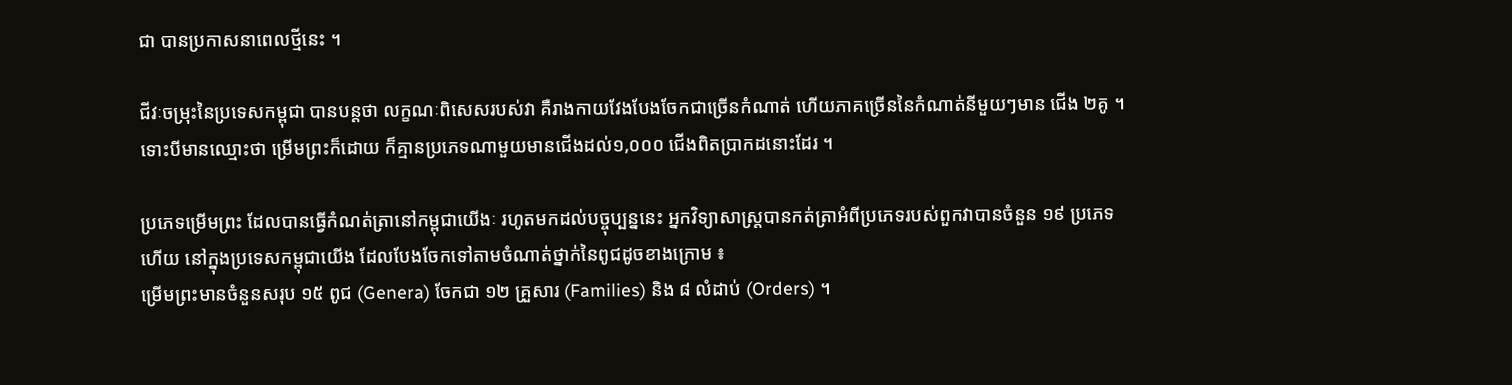ជា បានប្រកាសនាពេលថ្មីនេះ ។

ជីវៈចម្រុះនៃប្រទេសកម្ពុជា បានបន្តថា លក្ខណៈពិសេសរបស់វា គឺរាងកាយវែងបែងចែកជាច្រើនកំណាត់ ហើយភាគច្រើននៃកំណាត់នីមួយៗមាន ជើង ២គូ ។ ទោះបីមានឈ្មោះថា ម្រើមព្រះក៏ដោយ ក៏គ្មានប្រភេទណាមួយមានជើងដល់១,០០០ ជើងពិតប្រាកដនោះដែរ ។

ប្រភេទម្រើមព្រះ ដែលបានធ្វើកំណត់ត្រានៅកម្ពុជាយើងៈ រហូតមកដល់បច្ចុប្បន្ននេះ អ្នកវិទ្យាសាស្ត្របានកត់ត្រាអំពីប្រភេទរបស់ពួកវាបានចំនួន ១៩ ប្រភេទហើយ នៅក្នុងប្រទេសកម្ពុជាយើង ដែលបែងចែកទៅតាមចំណាត់ថ្នាក់នៃពូជដូចខាងក្រោម ៖
ម្រើមព្រះមានចំនួនសរុប ១៥ ពូជ (Genera) ចែកជា ១២ គ្រួសារ (Families) និង ៨ លំដាប់ (Orders) ។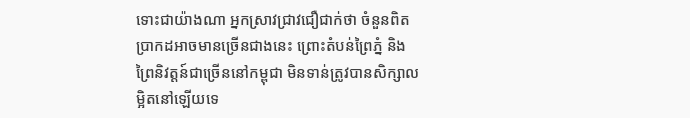ទោះជាយ៉ាងណា អ្នកស្រាវជ្រាវជឿជាក់ថា ចំនួនពិតប្រាកដអាចមានច្រើនជាងនេះ ព្រោះតំបន់ព្រៃភ្នំ និងព្រៃនិវត្តន៍ជាច្រើននៅកម្ពុជា មិនទាន់ត្រូវបានសិក្សាលម្អិតនៅឡើយទេ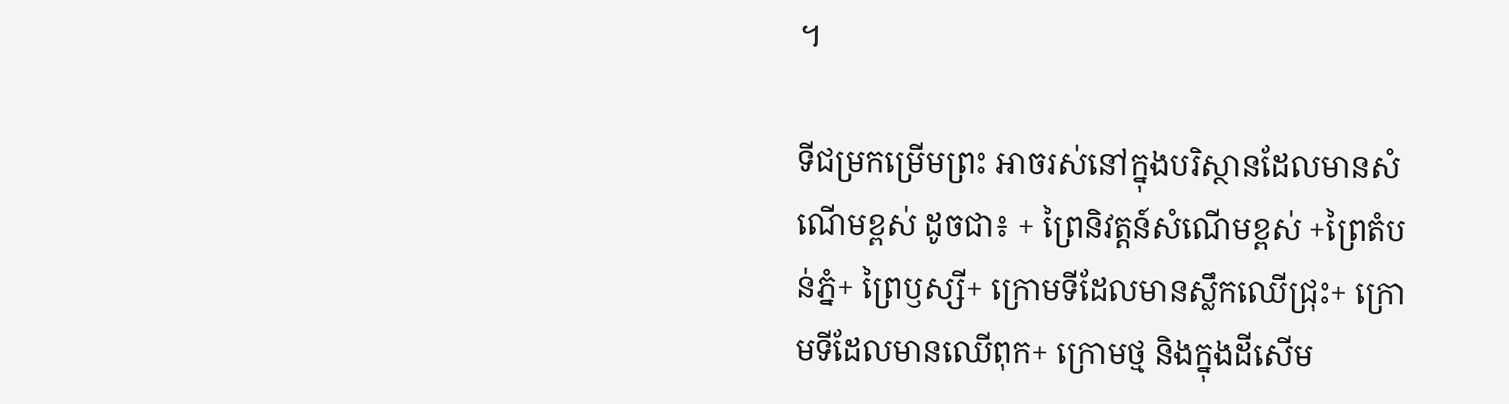។

ទីជម្រកម្រើមព្រះ អាចរស់នៅក្នុងបរិស្ថានដែលមានសំណើមខ្ពស់ ដូចជា៖ + ព្រៃនិវត្តន៍សំណើមខ្ពស់ +ព្រៃតំបន់ភ្នំ+ ព្រៃឫស្សី+ ក្រោមទីដែលមានស្លឹកឈើជ្រុះ+ ក្រោមទីដែលមានឈើពុក+ ក្រោមថ្ម និងក្នុងដីសើម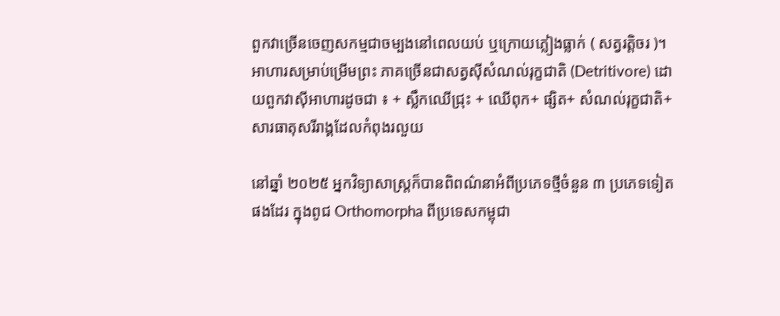ពួកវាច្រើនចេញសកម្មជាចម្បងនៅពេលយប់ ឬក្រោយភ្លៀងធ្លាក់ ( សត្វរត្តិចរ )។ អាហារសម្រាប់ម្រើមព្រះ ភាគច្រើនជាសត្វស៊ីសំណល់រុក្ខជាតិ (Detritivore) ដោយពួកវាស៊ីអាហារដូចជា ៖ + ស្លឹកឈើជ្រុះ + ឈើពុក+ ផ្សិត+ សំណល់រុក្ខជាតិ+ សារធាតុសរីរាង្គដែលកំពុងរលួយ

នៅឆ្នាំ ២០២៥ អ្នកវិទ្យាសាស្ត្រក៏បានពិពណ៌នាអំពីប្រភេទថ្មីចំនួន ៣ ប្រភេទទៀតផងដែរ ក្នុងពូជ Orthomorpha ពីប្រទេសកម្ពុជា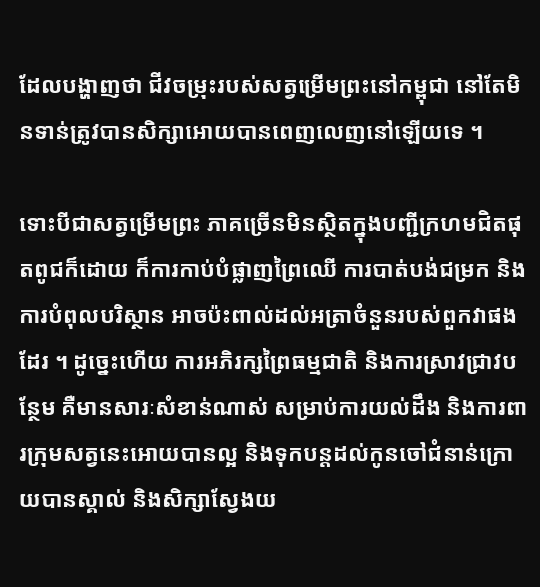ដែលបង្ហាញថា ជីវចម្រុះរបស់សត្វម្រើមព្រះនៅកម្ពុជា នៅតែមិនទាន់ត្រូវបានសិក្សាអោយបានពេញលេញនៅឡើយទេ ។

ទោះបីជាសត្វម្រើមព្រះ ភាគច្រើនមិនស្ថិតក្នុងបញ្ជីក្រហមជិតផុតពូជក៏ដោយ ក៏ការកាប់បំផ្លាញព្រៃឈើ ការបាត់បង់ជម្រក និងការបំពុលបរិស្ថាន អាចប៉ះពាល់ដល់អត្រាចំនួនរបស់ពួកវាផងដែរ ។ ដូច្នេះហើយ ការអភិរក្សព្រៃធម្មជាតិ និងការស្រាវជ្រាវបន្ថែម គឺមានសារៈសំខាន់ណាស់ សម្រាប់ការយល់ដឹង និងការពារក្រុមសត្វនេះអោយបានល្អ និងទុកបន្តដល់កូនចៅជំនាន់ក្រោយបានស្គាល់ និងសិក្សាស្វែងយ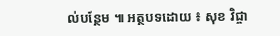ល់បន្ថែម ៕ អត្ថបទដោយ ៖ សុខ វិជ្ចា